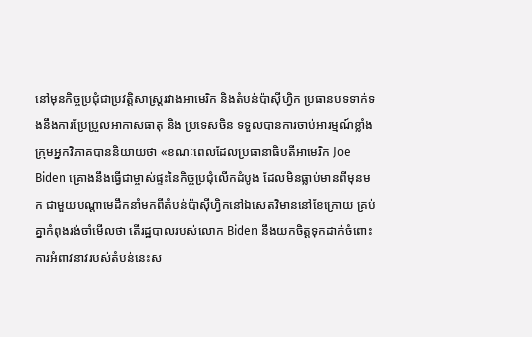នៅមុនកិច្ចប្រជុំជាប្រវត្តិសាស្ត្ររវាងអាមេរិក និងតំបន់ប៉ាស៊ីហ្វិក ប្រធានបទទាក់ទងនឹងការប្រែប្រួលអាកាសធាតុ និង ប្រទេសចិន ទទួលបានការចាប់អារម្មណ៍ខ្លាំង
ក្រុមអ្នកវិភាគបាននិយាយថា «ខណៈពេលដែលប្រធានាធិបតីអាមេរិក Joe Biden គ្រោងនឹងធ្វើជាម្ចាស់ផ្ទះនៃកិច្ចប្រជុំលើកដំបូង ដែលមិនធ្លាប់មានពីមុនមក ជាមួយបណ្តាមេដឹកនាំមកពីតំបន់ប៉ាស៊ីហ្វិកនៅឯសេតវិមាននៅខែក្រោយ គ្រប់គ្នាកំពុងរង់ចាំមើលថា តើរដ្ឋបាលរបស់លោក Biden នឹងយកចិត្តទុកដាក់ចំពោះការអំពាវនាវរបស់តំបន់នេះស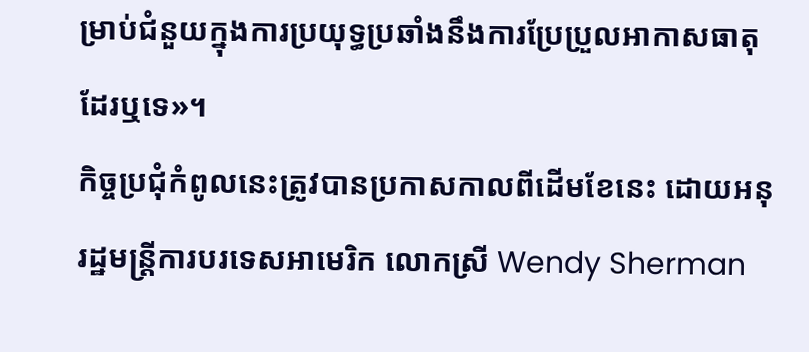ម្រាប់ជំនួយក្នុងការប្រយុទ្ធប្រឆាំងនឹងការប្រែប្រួលអាកាសធាតុដែរឬទេ»។
កិច្ចប្រជុំកំពូលនេះត្រូវបានប្រកាសកាលពីដើមខែនេះ ដោយអនុរដ្ឋមន្ត្រីការបរទេសអាមេរិក លោកស្រី Wendy Sherman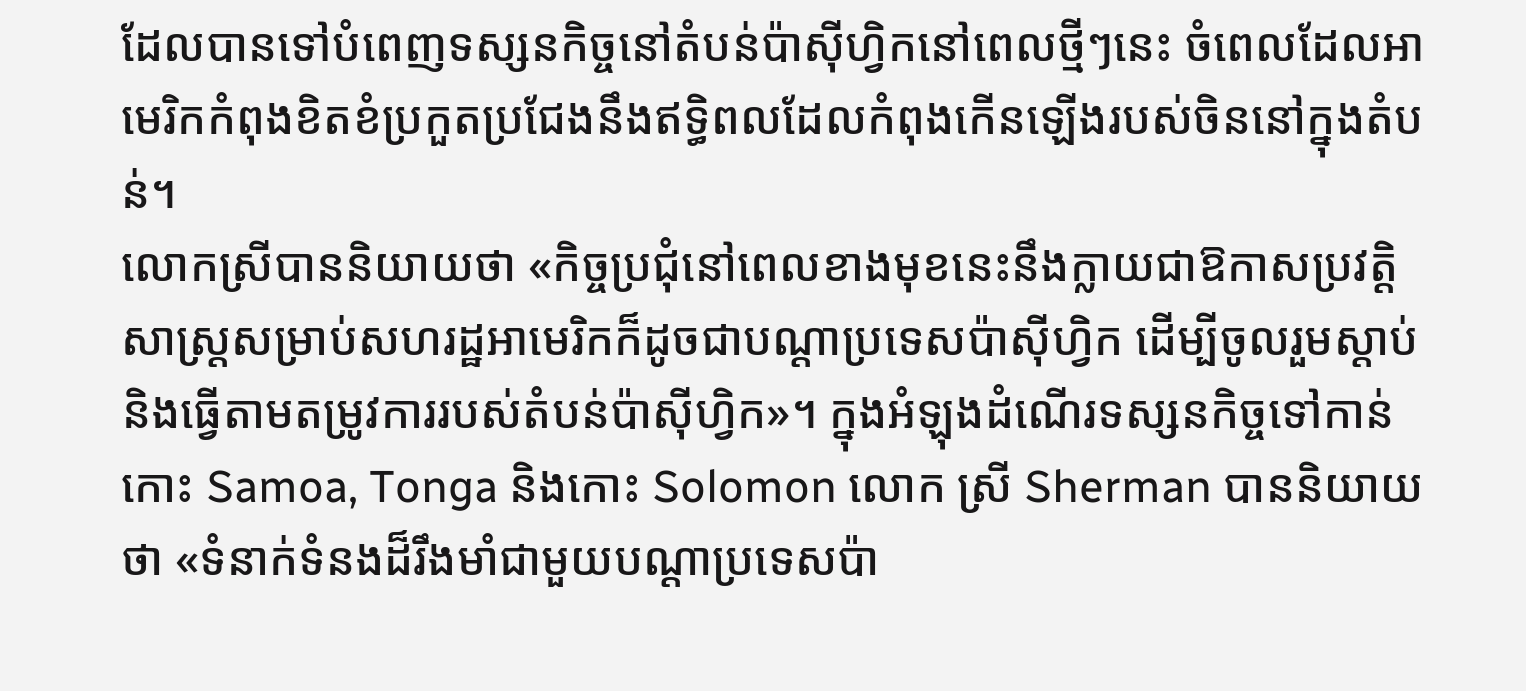ដែលបានទៅបំពេញទស្សនកិច្ចនៅតំបន់ប៉ាស៊ីហ្វិកនៅពេលថ្មីៗនេះ ចំពេលដែលអាមេរិកកំពុងខិតខំប្រកួតប្រជែងនឹងឥទ្ធិពលដែលកំពុងកើនឡើងរបស់ចិននៅក្នុងតំបន់។
លោកស្រីបាននិយាយថា «កិច្ចប្រជុំនៅពេលខាងមុខនេះនឹងក្លាយជាឱកាសប្រវត្តិសាស្ត្រសម្រាប់សហរដ្ឋអាមេរិកក៏ដូចជាបណ្តាប្រទេសប៉ាស៊ីហ្វិក ដើម្បីចូលរួមស្តាប់និងធ្វើតាមតម្រូវការរបស់តំបន់ប៉ាស៊ីហ្វិក»។ ក្នុងអំឡុងដំណើរទស្សនកិច្ចទៅកាន់កោះ Samoa, Tonga និងកោះ Solomon លោក ស្រី Sherman បាននិយាយថា «ទំនាក់ទំនងដ៏រឹងមាំជាមួយបណ្តាប្រទេសប៉ា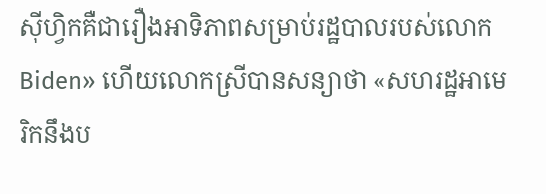ស៊ីហ្វិកគឺជារឿងអាទិភាពសម្រាប់រដ្ឋបាលរបស់លោក Biden» ហើយលោកស្រីបានសន្យាថា «សហរដ្ឋអាមេរិកនឹងប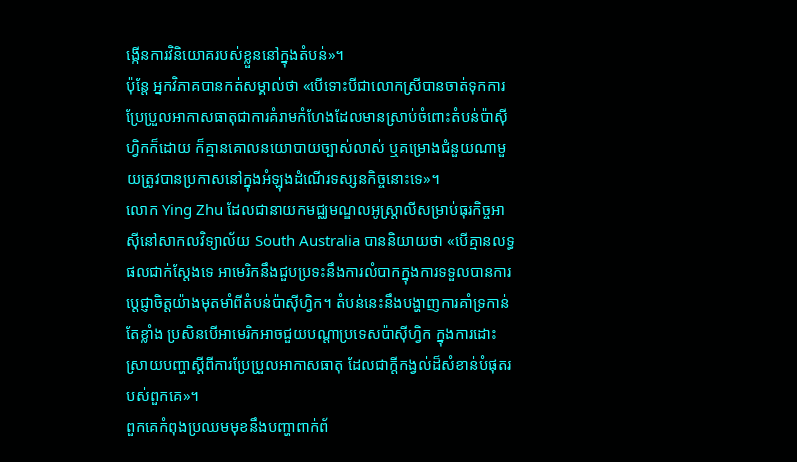ង្កើនការវិនិយោគរបស់ខ្លួននៅក្នុងតំបន់»។
ប៉ុន្តែ អ្នកវិភាគបានកត់សម្គាល់ថា «បើទោះបីជាលោកស្រីបានចាត់ទុកការប្រែប្រួលអាកាសធាតុជាការគំរាមកំហែងដែលមានស្រាប់ចំពោះតំបន់ប៉ាស៊ីហ្វិកក៏ដោយ ក៏គ្មានគោលនយោបាយច្បាស់លាស់ ឬគម្រោងជំនួយណាមួយត្រូវបានប្រកាសនៅក្នុងអំឡុងដំណើរទស្សនកិច្ចនោះទេ»។
លោក Ying Zhu ដែលជានាយកមជ្ឈមណ្ឌលអូស្ត្រាលីសម្រាប់ធុរកិច្ចអាស៊ីនៅសាកលវិទ្យាល័យ South Australia បាននិយាយថា «បើគ្មានលទ្ធផលជាក់ស្តែងទេ អាមេរិកនឹងជួបប្រទះនឹងការលំបាកក្នុងការទទួលបានការប្តេជ្ញាចិត្តយ៉ាងមុតមាំពីតំបន់ប៉ាស៊ីហ្វិក។ តំបន់នេះនឹងបង្ហាញការគាំទ្រកាន់តែខ្លាំង ប្រសិនបើអាមេរិកអាចជួយបណ្តាប្រទេសប៉ាស៊ីហ្វិក ក្នុងការដោះស្រាយបញ្ហាស្តីពីការប្រែប្រួលអាកាសធាតុ ដែលជាក្តីកង្វល់ដ៏សំខាន់បំផុតរបស់ពួកគេ»។
ពួកគេកំពុងប្រឈមមុខនឹងបញ្ហាពាក់ព័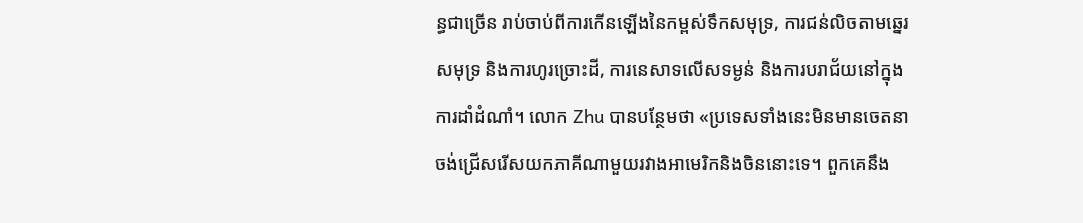ន្ធជាច្រើន រាប់ចាប់ពីការកើនឡើងនៃកម្ពស់ទឹកសមុទ្រ, ការជន់លិចតាមឆ្នេរសមុទ្រ និងការហូរច្រោះដី, ការនេសាទលើសទម្ងន់ និងការបរាជ័យនៅក្នុងការដាំដំណាំ។ លោក Zhu បានបន្ថែមថា «ប្រទេសទាំងនេះមិនមានចេតនាចង់ជ្រើសរើសយកភាគីណាមួយរវាងអាមេរិកនិងចិននោះទេ។ ពួកគេនឹង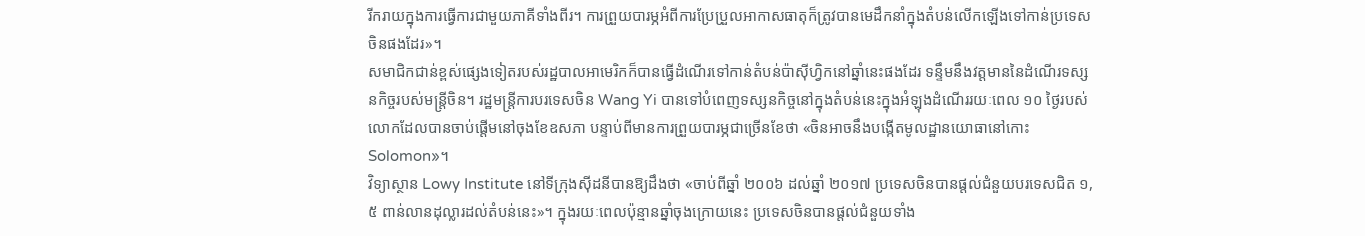រីករាយក្នុងការធ្វើការជាមួយភាគីទាំងពីរ។ ការព្រួយបារម្ភអំពីការប្រែប្រួលអាកាសធាតុក៏ត្រូវបានមេដឹកនាំក្នុងតំបន់លើកឡើងទៅកាន់ប្រទេសចិនផងដែរ»។
សមាជិកជាន់ខ្ពស់ផ្សេងទៀតរបស់រដ្ឋបាលអាមេរិកក៏បានធ្វើដំណើរទៅកាន់តំបន់ប៉ាស៊ីហ្វិកនៅឆ្នាំនេះផងដែរ ទន្ទឹមនឹងវត្តមាននៃដំណើរទស្សនកិច្ចរបស់មន្ត្រីចិន។ រដ្ឋមន្ត្រីការបរទេសចិន Wang Yi បានទៅបំពេញទស្សនកិច្ចនៅក្នុងតំបន់នេះក្នុងអំឡុងដំណើររយៈពេល ១០ ថ្ងៃរបស់លោកដែលបានចាប់ផ្តើមនៅចុងខែឧសភា បន្ទាប់ពីមានការព្រួយបារម្ភជាច្រើនខែថា «ចិនអាចនឹងបង្កើតមូលដ្ឋានយោធានៅកោះ Solomon»។
វិទ្យាស្ថាន Lowy Institute នៅទីក្រុងស៊ីដនីបានឱ្យដឹងថា «ចាប់ពីឆ្នាំ ២០០៦ ដល់ឆ្នាំ ២០១៧ ប្រទេសចិនបានផ្តល់ជំនួយបរទេសជិត ១,៥ ពាន់លានដុល្លារដល់តំបន់នេះ»។ ក្នុងរយៈពេលប៉ុន្មានឆ្នាំចុងក្រោយនេះ ប្រទេសចិនបានផ្តល់ជំនួយទាំង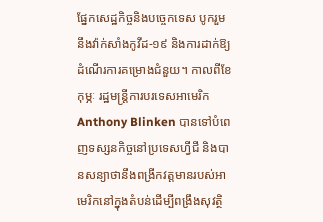ផ្នែកសេដ្ឋកិច្ចនិងបច្ចេកទេស បូករួមនឹងវ៉ាក់សាំងកូវីដ-១៩ និងការដាក់ឱ្យដំណើរការគម្រោងជំនួយ។ កាលពីខែកុម្ភៈ រដ្ឋមន្ត្រីការបរទេសអាមេរិក Anthony Blinken បានទៅបំពេញទស្សនកិច្ចនៅប្រទេសហ្វីជី និងបានសន្យាថានឹងពង្រីកវត្តមានរបស់អាមេរិកនៅក្នុងតំបន់ដើម្បីពង្រឹងសុវត្ថិ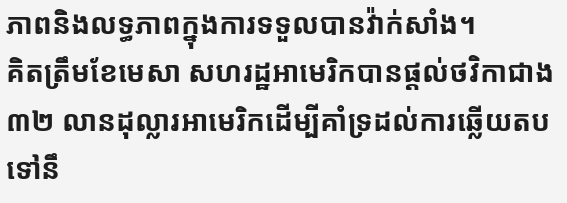ភាពនិងលទ្ធភាពក្នុងការទទួលបានវ៉ាក់សាំង។
គិតត្រឹមខែមេសា សហរដ្ឋអាមេរិកបានផ្តល់ថវិកាជាង ៣២ លានដុល្លារអាមេរិកដើម្បីគាំទ្រដល់ការឆ្លើយតបទៅនឹ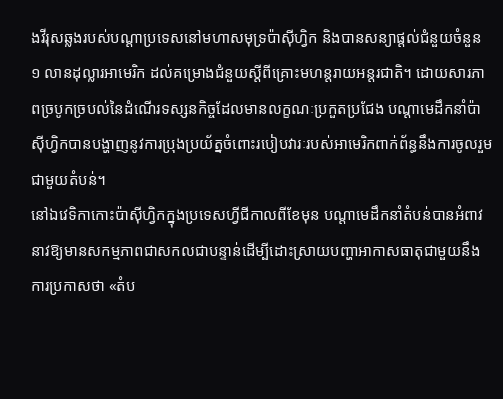ងវីរុសឆ្លងរបស់បណ្តាប្រទេសនៅមហាសមុទ្រប៉ាស៊ីហ្វិក និងបានសន្យាផ្តល់ជំនួយចំនួន ១ លានដុល្លារអាមេរិក ដល់គម្រោងជំនួយស្តីពីគ្រោះមហន្តរាយអន្តរជាតិ។ ដោយសារភាពច្របូកច្របល់នៃដំណើរទស្សនកិច្ចដែលមានលក្ខណៈប្រកួតប្រជែង បណ្តាមេដឹកនាំប៉ាស៊ីហ្វិកបានបង្ហាញនូវការប្រុងប្រយ័ត្នចំពោះរបៀបវារៈរបស់អាមេរិកពាក់ព័ន្ធនឹងការចូលរួមជាមួយតំបន់។
នៅឯវេទិកាកោះប៉ាស៊ីហ្វិកក្នុងប្រទេសហ្វីជីកាលពីខែមុន បណ្តាមេដឹកនាំតំបន់បានអំពាវនាវឱ្យមានសកម្មភាពជាសកលជាបន្ទាន់ដើម្បីដោះស្រាយបញ្ហាអាកាសធាតុជាមួយនឹងការប្រកាសថា «តំប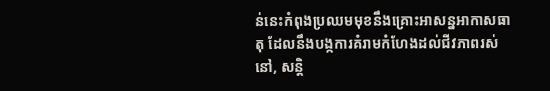ន់នេះកំពុងប្រឈមមុខនឹងគ្រោះអាសន្នអាកាសធាតុ ដែលនឹងបង្កការគំរាមកំហែងដល់ជីវភាពរស់នៅ, សន្តិ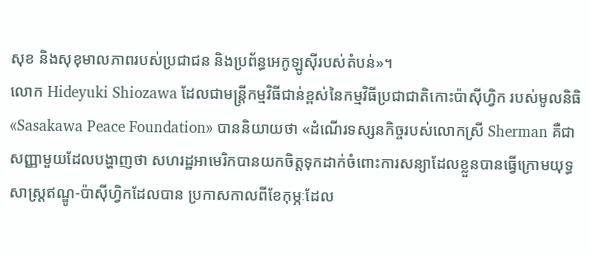សុខ និងសុខុមាលភាពរបស់ប្រជាជន និងប្រព័ន្ធអេកូឡូស៊ីរបស់តំបន់»។
លោក Hideyuki Shiozawa ដែលជាមន្ត្រីកម្មវិធីជាន់ខ្ពស់នៃកម្មវិធីប្រជាជាតិកោះប៉ាស៊ីហ្វិក របស់មូលនិធិ «Sasakawa Peace Foundation» បាននិយាយថា «ដំណើរទស្សនកិច្ចរបស់លោកស្រី Sherman គឺជាសញ្ញាមួយដែលបង្ហាញថា សហរដ្ឋអាមេរិកបានយកចិត្តទុកដាក់ចំពោះការសន្យាដែលខ្លួនបានធ្វើក្រោមយុទ្ធសាស្ត្រឥណ្ឌូ-ប៉ាស៊ីហ្វិកដែលបាន ប្រកាសកាលពីខែកុម្ភៈដែល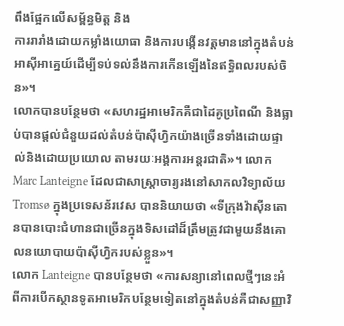ពឹងផ្អែកលើសម្ព័ន្ធមិត្ត និង
ការរារាំងដោយកម្លាំងយោធា និងការបង្កើនវត្តមាននៅក្នុងតំបន់អាស៊ីអាគ្នេយ៍ដើម្បីទប់ទល់នឹងការកើនឡើងនៃឥទ្ធិពលរបស់ចិន»។
លោកបានបន្ថែមថា «សហរដ្ឋអាមេរិកគឺជាដៃគូប្រពៃណី និងធ្លាប់បានផ្តល់ជំនួយដល់តំបន់ប៉ាស៊ីហ្វិកយ៉ាងច្រើនទាំងដោយផ្ទាល់និងដោយប្រយោល តាមរយៈអង្គការអន្តរជាតិ»។ លោក Marc Lanteigne ដែលជាសាស្ត្រាចារ្យរងនៅសាកលវិទ្យាល័យ Tromsø ក្នុងប្រទេសន័រវេស បាននិយាយថា «ទីក្រុងវ៉ាស៊ីនតោនបានបោះជំហានជាច្រើនក្នុងទិសដៅដ៏ត្រឹមត្រូវជាមួយនឹងគោលនយោបាយប៉ាស៊ីហ្វិករបស់ខ្លួន»។
លោក Lanteigne បានបន្ថែមថា «ការសន្យានៅពេលថ្មីៗនេះអំពីការបើកស្ថានទូតអាមេរិកបន្ថែមទៀតនៅក្នុងតំបន់គឺជាសញ្ញាវិ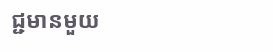ជ្ជមានមួយ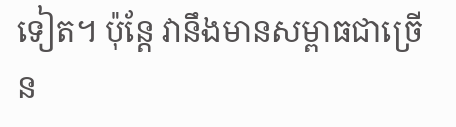ទៀត។ ប៉ុន្តែ វានឹងមានសម្ពាធជាច្រើន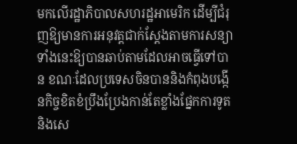មកលើរដ្ឋាភិបាលសហរដ្ឋអាមេរិក ដើម្បីជំរុញឱ្យមានការអនុវត្តជាក់ស្តែងតាមការសន្យាទាំងនេះឱ្យបានឆាប់តាមដែលអាចធ្វើទៅបាន ខណៈដែលប្រទេសចិនបាននិងកំពុងបង្កើនកិច្ចខិតខំប្រឹងប្រែងកាន់តែខ្លាំងផ្នែកការទូតនិងសេ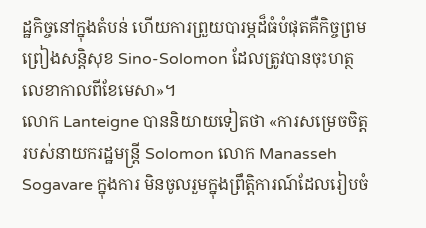ដ្ឋកិច្ចនៅក្នុងតំបន់ ហើយការព្រួយបារម្ភដ៏ធំបំផុតគឺកិច្ចព្រមព្រៀងសន្តិសុខ Sino-Solomon ដែលត្រូវបានចុះហត្ថលេខាកាលពីខែមេសា»។
លោក Lanteigne បាននិយាយទៀតថា «ការសម្រេចចិត្តរបស់នាយករដ្ឋមន្រ្តី Solomon លោក Manasseh Sogavare ក្នុងការ មិនចូលរួមក្នុងព្រឹត្តិការណ៍ដែលរៀបចំ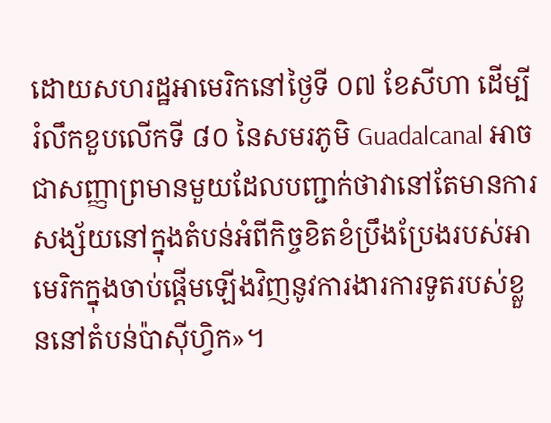ដោយសហរដ្ឋអាមេរិកនៅថ្ងៃទី ០៧ ខែសីហា ដើម្បីរំលឹកខួបលើកទី ៨០ នៃសមរភូមិ Guadalcanal អាចជាសញ្ញាព្រមានមួយដែលបញ្ជាក់ថាវានៅតែមានការសង្ស័យនៅក្នុងតំបន់អំពីកិច្ចខិតខំប្រឹងប្រែងរបស់អាមេរិកក្នុងចាប់ផ្តើមឡើងវិញនូវការងារការទូតរបស់ខ្លួននៅតំបន់ប៉ាស៊ីហ្វិក»។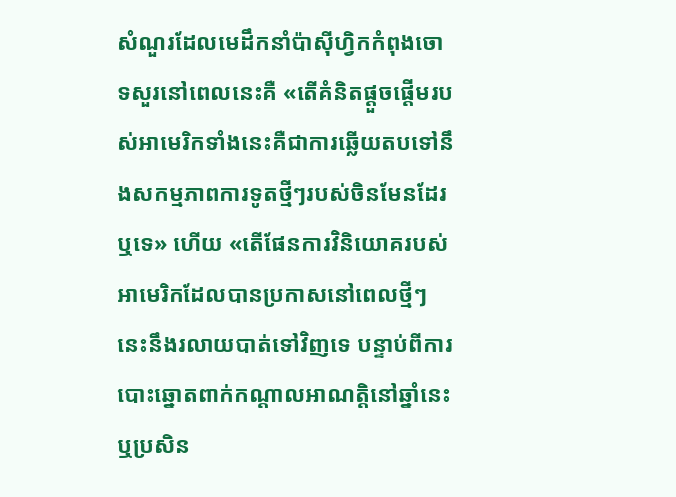សំណួរដែលមេដឹកនាំប៉ាស៊ីហ្វិកកំពុងចោទសួរនៅពេលនេះគឺ «តើគំនិតផ្តួចផ្តើមរបស់អាមេរិកទាំងនេះគឺជាការឆ្លើយតបទៅនឹងសកម្មភាពការទូតថ្មីៗរបស់ចិនមែនដែរឬទេ» ហើយ «តើផែនការវិនិយោគរបស់អាមេរិកដែលបានប្រកាសនៅពេលថ្មីៗនេះនឹងរលាយបាត់ទៅវិញទេ បន្ទាប់ពីការបោះឆ្នោតពាក់កណ្តាលអាណត្តិនៅឆ្នាំនេះ ឬប្រសិន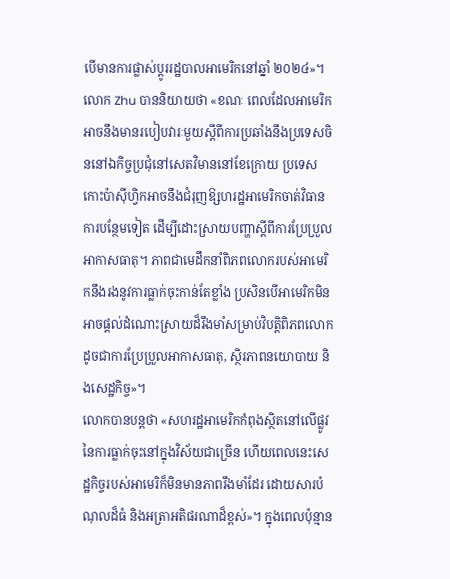បើមានការផ្លាស់ប្តូររដ្ឋបាលអាមេរិកនៅឆ្នាំ ២០២៤»។
លោក Zhu បាននិយាយថា «ខណៈ ពេលដែលអាមេរិកអាចនឹងមានរបៀបវារៈមួយស្តីពីការប្រឆាំងនឹងប្រទេសចិននៅឯកិច្ចប្រជុំនៅសេតវិមាននៅខែក្រោយ ប្រទេសកោះប៉ាស៊ីហ្វិកអាចនឹងជំរុញឱ្សហរដ្ឋអាមេរិកចាត់វិធានការបន្ថែមទៀត ដើម្បីដោះស្រាយបញ្ហាស្តីពីការប្រែប្រួលអាកាសធាតុ។ ភាពជាមេដឹកនាំពិភពលោករបស់អាមេរិកនឹងរងនូវការធ្លាក់ចុះកាន់តែខ្លាំង ប្រសិនបើអាមេរិកមិនអាចផ្តល់ដំណោះស្រាយដ៏រឹងមាំសម្រាប់វិបត្តិពិភពលោកដូចជាការប្រែប្រួលអាកាសធាតុ, ស្ថិរភាពនយោបាយ និងសេដ្ឋកិច្ច»។
លោកបានបន្តថា «សហរដ្ឋអាមេរិកកំពុងស្ថិតនៅលើផ្លូវនៃការធ្លាក់ចុះនៅក្នុងវិស័យជាច្រើន ហើយពេលនេះសេដ្ឋកិច្ចរបស់អាមេរិក៏មិនមានភាពរឹងមាំដែរ ដោយសារបំណុលដ៏ធំ និងអត្រាអតិផរណាដ៏ខ្ពស់»។ ក្នុងពេលប៉ុន្មាន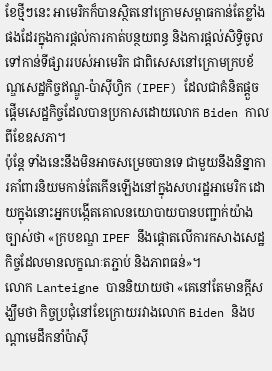ខែថ្មីៗនេះ អាមេរិកក៏បានស្ថិតនៅក្រោមសម្ពាធកាន់តែខ្លាំងផងដែរក្នុងការផ្តល់ការកាត់បន្ថយពន្ធ និងការផ្តល់សិទ្ធិចូលទៅកាន់ទីផ្សាររបស់អាមេរិក ជាពិសេសនៅក្រោមក្របខ័ណ្ឌសេដ្ឋកិច្ចឥណ្ឌូ-ប៉ាស៊ីហ្វិក (IPEF) ដែលជាគំនិតផ្តួចផ្តើមសេដ្ឋកិច្ចដែលបានប្រកាសដោយលោក Biden កាលពីខែឧសភា។
ប៉ុន្តែ ទាំងនេះនឹងមិនអាចសម្រេចបានទេ ជាមួយនឹងនិន្នាការគាំពារនិយមកាន់តែកើនឡើងនៅក្នុងសហរដ្ឋអាមេរិក ដោយក្នុងនោះអ្នកបង្កើតគោលនយោបាយបានបញ្ជាក់យ៉ាងច្បាស់ថា «ក្របខណ្ឌ IPEF នឹងផ្តោតលើការកសាងសេដ្ឋកិច្ចដែលមានលក្ខណៈតភ្ជាប់ និងភាពធន់»។
លោក Lanteigne បាននិយាយថា «គេនៅតែមានក្តីសង្ឃឹមថា កិច្ចប្រជុំនៅខែក្រោយរវាងលោក Biden និងបណ្តាមេដឹកនាំប៉ាស៊ី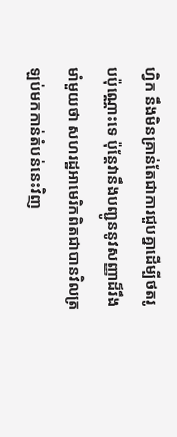ហ្វិក នឹងមិនគ្រាន់តែជាការជួបគ្នាដើម្បីថតរូបប៉ុណ្ណោះទេ ប៉ុន្តែវានឹងបញ្ជូននូវសញ្ញាដ៏រឹងមាំមួយថា សហរដ្ឋអាមេរិកពិតជាបានវិលត្រឡប់មកកាន់តំបន់នេះវិញ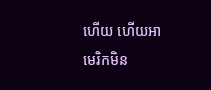ហើយ ហើយអាមេរិកមិន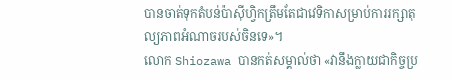បានចាត់ទុកតំបន់ប៉ាស៊ីហ្វិកត្រឹមតែជាវេទិកាសម្រាប់ការរក្សាតុល្យភាពអំណាចរបស់ចិនទេ»។
លោក Shiozawa បានកត់សម្គាល់ថា «វានឹងក្លាយជាកិច្ចប្រ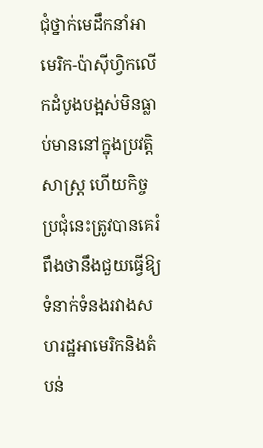ជុំថ្នាក់មេដឹកនាំអាមេរិក-ប៉ាស៊ីហ្វិកលើកដំបូងបង្អស់មិនធ្លាប់មាននៅក្នុងប្រវត្តិសាស្ត្រ ហើយកិច្ចប្រជុំនេះត្រូវបានគេរំពឹងថានឹងជួយធ្វើឱ្យទំនាក់ទំនងរវាងសហរដ្ឋអាមេរិកនិងតំបន់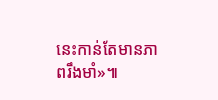នេះកាន់តែមានភាពរឹងមាំ»៕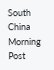South China Morning Post